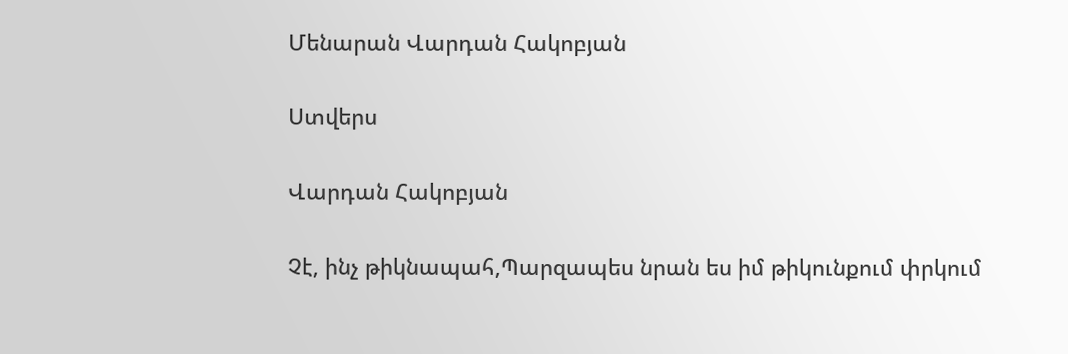Մենարան Վարդան Հակոբյան

Ստվերս

Վարդան Հակոբյան

Չէ, ինչ թիկնապահ,Պարզապես նրան ես իմ թիկունքում փրկում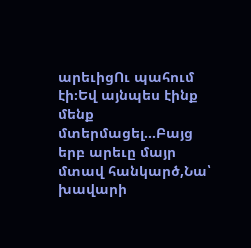արեւիցՈւ պահում էի։Եվ այնպես էինք մենք մտերմացել...Բայց երբ արեւը մայր մտավ հանկարծ,Նա՝ խավարի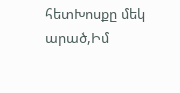հետԽոսքը մեկ արած,Իմ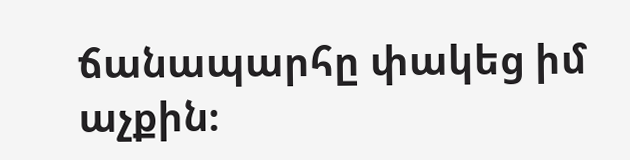ճանապարհը փակեց իմ աչքին։